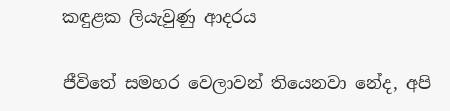කඳුළක ලියැවුණු ආදරය

ජීවිතේ සමහර වෙලාවන් තියෙනවා නේද, අපි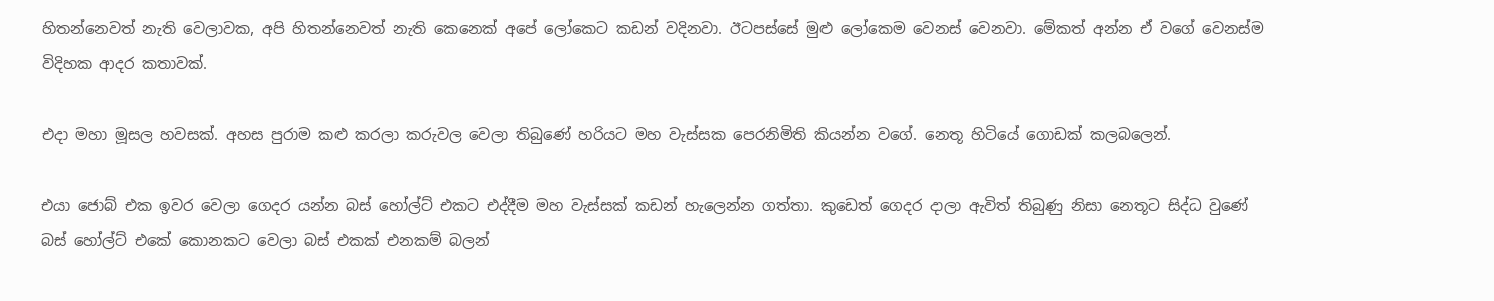හිතන්නෙවත් නැති වෙලාවක, අපි හිතන්නෙවත් නැති කෙනෙක් අපේ ලෝකෙට කඩන් වදිනවා. ඊටපස්සේ මුළු ලෝකෙම වෙනස් වෙනවා. මේකත් අන්න ඒ වගේ වෙනස්ම විදිහක ආදර කතාවක්.

එදා මහා මූසල හවසක්. අහස පුරාම කළු කරලා කරුවල වෙලා තිබුණේ හරියට මහ වැස්සක පෙරනිමිති කියන්න වගේ. නෙතූ හිටියේ ගොඩක් කලබලෙන්.

එයා ජොබ් එක ඉවර වෙලා ගෙදර යන්න බස් හෝල්ට් එකට එද්දීම මහ වැස්සක් කඩන් හැලෙන්න ගත්තා. කුඩෙත් ගෙදර දාලා ඇවිත් තිබුණු නිසා නෙතූට සිද්ධ වුණේ බස් හෝල්ට් එකේ කොනකට වෙලා බස් එකක් එනකම් බලන්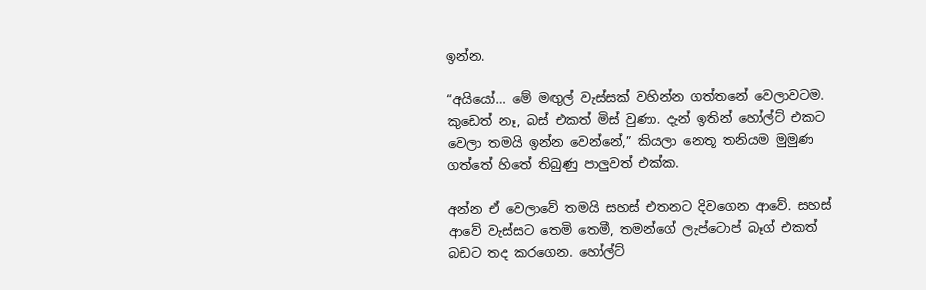ඉන්න.

“අයියෝ… මේ මඟුල් වැස්සක් වහින්න ගත්තනේ වෙලාවටම. කුඩෙත් නෑ, බස් එකත් මිස් වුණා. දැන් ඉතින් හෝල්ට් එකට වෙලා තමයි ඉන්න වෙන්නේ,” කියලා නෙතූ තනියම මුමුණ ගත්තේ හිතේ තිබුණු පාලුවත් එක්ක.

අන්න ඒ වෙලාවේ තමයි සහස් එතනට දිවගෙන ආවේ. සහස් ආවේ වැස්සට තෙමි තෙමී, තමන්ගේ ලැප්ටොප් බෑග් එකත් බඩට තද කරගෙන. හෝල්ට්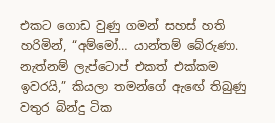එකට ගොඩ වුණු ගමන් සහස් හති හරිමින්, “අම්මෝ… යාන්තම් බේරුණා. නැත්නම් ලැප්ටොප් එකත් එක්කම ඉවරයි,” කියලා තමන්ගේ ඇඟේ තිබුණු වතුර බින්දු ටික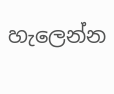හැලෙන්න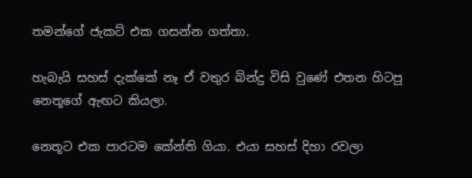තමන්ගේ ජැකට් එක ගසන්න ගත්තා.

හැබැයි සහස් දැක්කේ නෑ ඒ වතුර බින්දු විසි වුණේ එතන හිටපු නෙතූගේ ඇඟට කියලා.

නෙතූට එක පාරටම කේන්ති ගියා. එයා සහස් දිහා රවලා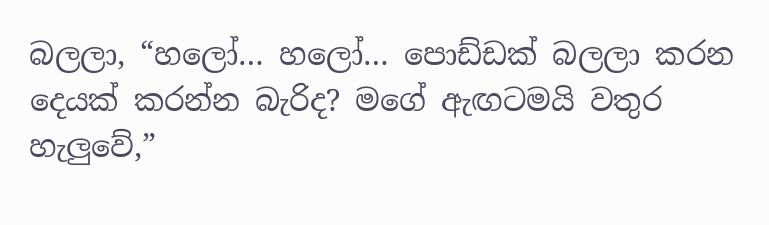බලලා, “හලෝ… හලෝ… පොඩ්ඩක් බලලා කරන දෙයක් කරන්න බැරිද? මගේ ඇඟටමයි වතුර හැලුවේ,”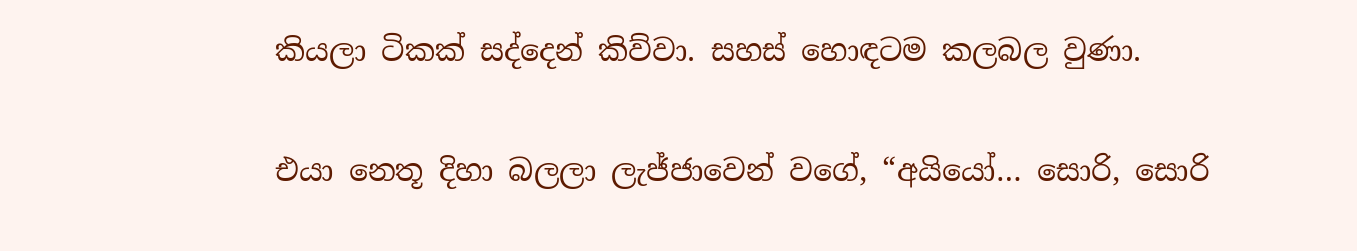කියලා ටිකක් සද්දෙන් කිව්වා. සහස් හොඳටම කලබල වුණා.

එයා නෙතූ දිහා බලලා ලැජ්ජාවෙන් වගේ, “අයියෝ… සොරි, සොරි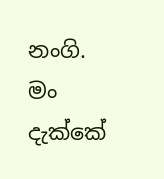නංගි. මං දැක්කේ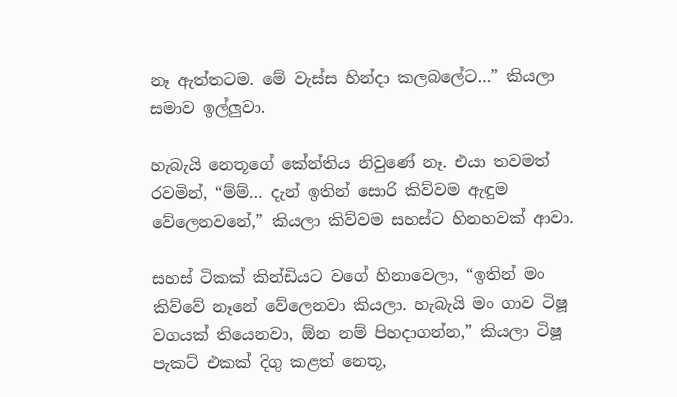නෑ ඇත්තටම. මේ වැස්ස හින්දා කලබලේට…” කියලා සමාව ඉල්ලුවා.

හැබැයි නෙතූගේ කේන්තිය නිවුණේ නෑ. එයා තවමත් රවමින්, “ම්ම්… දැන් ඉතින් සොරි කිව්වම ඇඳුම වේලෙනවනේ,” කියලා කිව්වම සහස්ට හිනහවක් ආවා.

සහස් ටිකක් කින්ඩියට වගේ හිනාවෙලා, “ඉතින් මං කිව්වේ නෑනේ වේලෙනවා කියලා. හැබැයි මං ගාව ටිෂූ වගයක් තියෙනවා, ඕන නම් පිහදාගන්න,” කියලා ටිෂූ පැකට් එකක් දිගු කළත් නෙතූ,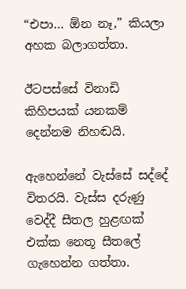“එපා… ඕන නෑ,” කියලා අහක බලාගත්තා.

ඊටපස්සේ විනාඩි කිහිපයක් යනකම් දෙන්නම නිහඬයි.

ඇහෙන්නේ වැස්සේ සද්දේ විතරයි. වැස්ස දරුණු වෙද්දී සීතල හුළඟක් එක්ක නෙතූ සීතලේ ගැහෙන්න ගත්තා.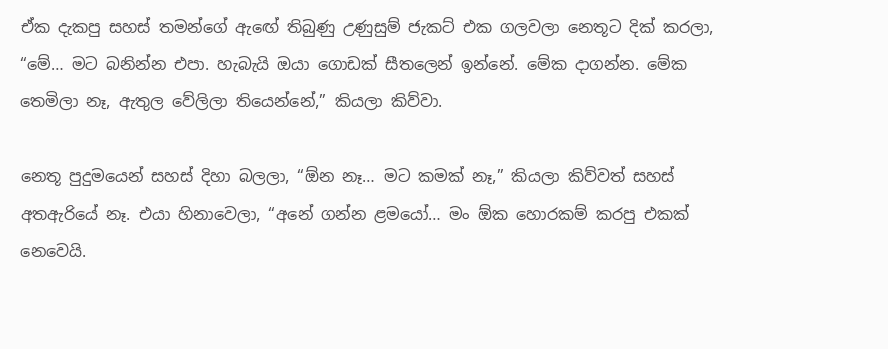ඒක දැකපු සහස් තමන්ගේ ඇඟේ තිබුණු උණුසුම් ජැකට් එක ගලවලා නෙතූට දික් කරලා, “මේ… මට බනින්න එපා. හැබැයි ඔයා ගොඩක් සීතලෙන් ඉන්නේ. මේක දාගන්න. මේක තෙමිලා නෑ, ඇතුල වේලිලා තියෙන්නේ,” කියලා කිව්වා.

නෙතූ පුදුමයෙන් සහස් දිහා බලලා, “ඕන නෑ… මට කමක් නෑ,” කියලා කිව්වත් සහස් අතඇරියේ නෑ. එයා හිනාවෙලා, “අනේ ගන්න ළමයෝ… මං ඕක හොරකම් කරපු එකක් නෙවෙයි.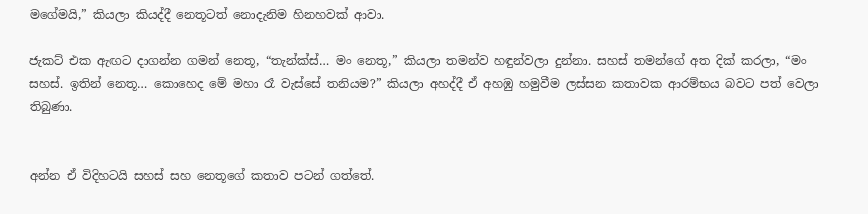මගේමයි,” කියලා කියද්දී නෙතූටත් නොදැනිම හිනහවක් ආවා.

ජැකට් එක ඇඟට දාගන්න ගමන් නෙතූ, “තැන්ක්ස්… මං නෙතූ,” කියලා තමන්ව හඳුන්වලා දුන්නා. සහස් තමන්ගේ අත දික් කරලා, “මං සහස්. ඉතින් නෙතූ… කොහෙද මේ මහා රෑ වැස්සේ තනියම?” කියලා අහද්දී ඒ අහඹු හමුවීම ලස්සන කතාවක ආරම්භය බවට පත් වෙලා තිබුණා.


අන්න ඒ විදිහටයි සහස් සහ නෙතූගේ කතාව පටන් ගත්තේ.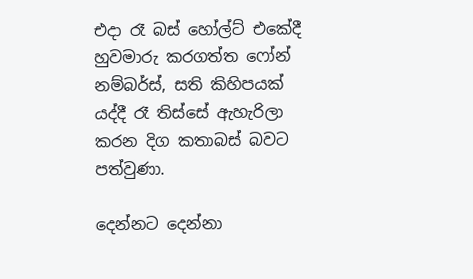එදා රෑ බස් හෝල්ට් එකේදී හුවමාරු කරගත්ත ෆෝන් නම්බර්ස්, සති කිහිපයක් යද්දී රෑ තිස්සේ ඇහැරිලා කරන දිග කතාබස් බවට පත්වුණා.

දෙන්නට දෙන්නා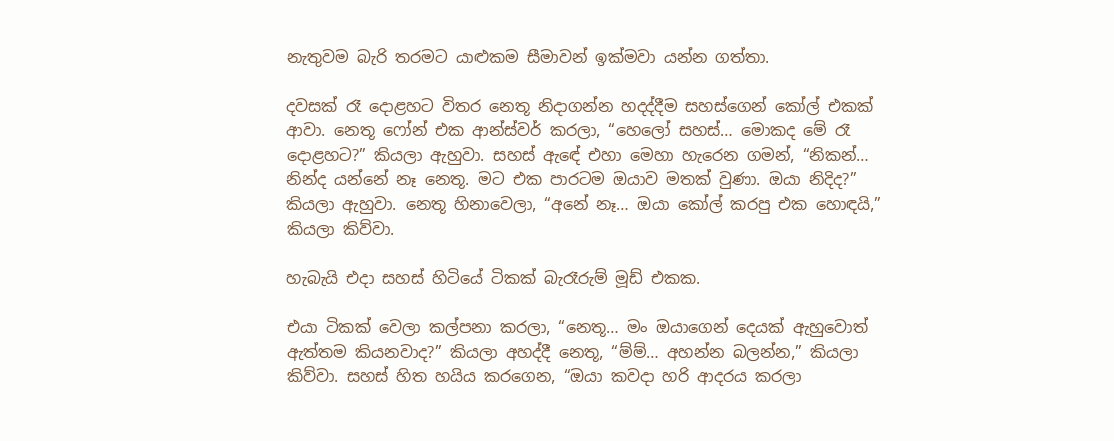නැතුවම බැරි තරමට යාළුකම සීමාවන් ඉක්මවා යන්න ගත්තා.

දවසක් රෑ දොළහට විතර නෙතූ නිදාගන්න හදද්දීම සහස්ගෙන් කෝල් එකක් ආවා. නෙතූ ෆෝන් එක ආන්ස්වර් කරලා, “හෙලෝ සහස්… මොකද මේ රෑ දොළහට?” කියලා ඇහුවා. සහස් ඇඳේ එහා මෙහා හැරෙන ගමන්, “නිකන්… නින්ද යන්නේ නෑ නෙතූ. මට එක පාරටම ඔයාව මතක් වුණා. ඔයා නිදිද?” කියලා ඇහුවා. නෙතූ හිනාවෙලා, “අනේ නෑ… ඔයා කෝල් කරපු එක හොඳයි,” කියලා කිව්වා.

හැබැයි එදා සහස් හිටියේ ටිකක් බැරෑරුම් මූඩ් එකක.

එයා ටිකක් වෙලා කල්පනා කරලා, “නෙතූ… මං ඔයාගෙන් දෙයක් ඇහුවොත් ඇත්තම කියනවාද?” කියලා අහද්දී නෙතූ, “ම්ම්… අහන්න බලන්න,” කියලා කිව්වා. සහස් හිත හයිය කරගෙන, “ඔයා කවදා හරි ආදරය කරලා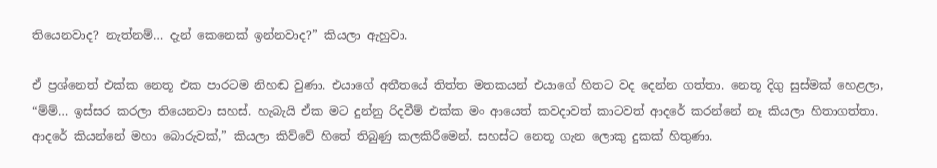තියෙනවාද? නැත්නම්… දැන් කෙනෙක් ඉන්නවාද?” කියලා ඇහුවා.

ඒ ප්‍රශ්නෙත් එක්ක නෙතූ එක පාරටම නිහඬ වුණා. එයාගේ අතීතයේ තිත්ත මතකයන් එයාගේ හිතට වද දෙන්න ගත්තා. නෙතූ දිගු සුස්මක් හෙළලා, “ම්ම්… ඉස්සර කරලා තියෙනවා සහස්. හැබැයි ඒක මට දුන්නු රිදවීම් එක්ක මං ආයෙත් කවදාවත් කාටවත් ආදරේ කරන්නේ නෑ කියලා හිතාගත්තා. ආදරේ කියන්නේ මහා බොරුවක්,” කියලා කිව්වේ හිතේ තිබුණු කලකිරීමෙන්. සහස්ට නෙතූ ගැන ලොකු දුකක් හිතුණා.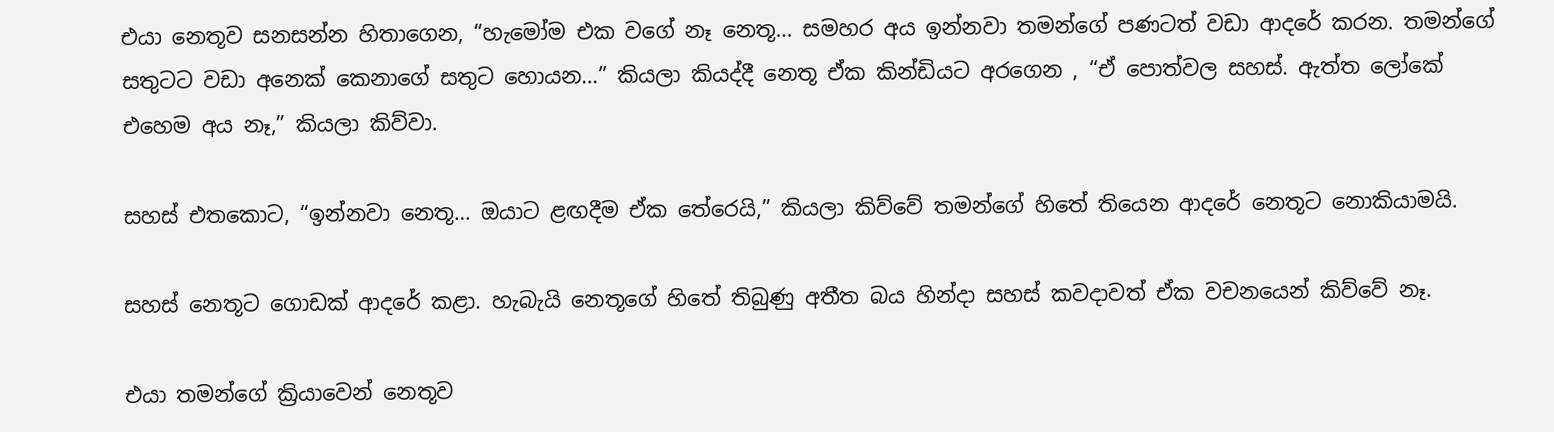එයා නෙතූව සනසන්න හිතාගෙන, “හැමෝම එක වගේ නෑ නෙතූ… සමහර අය ඉන්නවා තමන්ගේ පණටත් වඩා ආදරේ කරන. තමන්ගේ සතුටට වඩා අනෙක් කෙනාගේ සතුට හොයන…” කියලා කියද්දී නෙතූ ඒක කින්ඩියට අරගෙන , “ඒ පොත්වල සහස්. ඇත්ත ලෝකේ එහෙම අය නෑ,” කියලා කිව්වා.

සහස් එතකොට, “ඉන්නවා නෙතූ… ඔයාට ළඟදීම ඒක තේරෙයි,” කියලා කිව්වේ තමන්ගේ හිතේ තියෙන ආදරේ නෙතූට නොකියාමයි.

සහස් නෙතූට ගොඩක් ආදරේ කළා. හැබැයි නෙතූගේ හිතේ තිබුණු අතීත බය හින්දා සහස් කවදාවත් ඒක වචනයෙන් කිව්වේ නෑ.

එයා තමන්ගේ ක්‍රියාවෙන් නෙතූව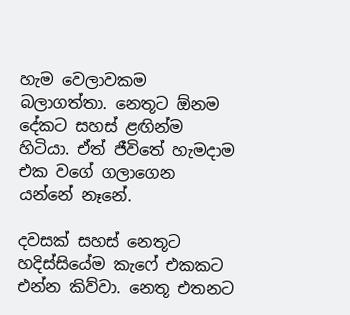හැම වෙලාවකම බලාගත්තා. නෙතූට ඕනම දේකට සහස් ළඟින්ම හිටියා. ඒත් ජීවිතේ හැමදාම එක වගේ ගලාගෙන යන්නේ නෑනේ.

දවසක් සහස් නෙතූට හදිස්සියේම කැෆේ එකකට එන්න කිව්වා. නෙතූ එතනට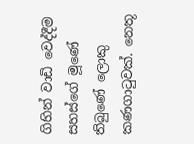ගිහින් වාඩි වෙද්දීම සහස්ගේ මූණේ තිබුණේ ලොකු කණගාටුවක්. නෙතූ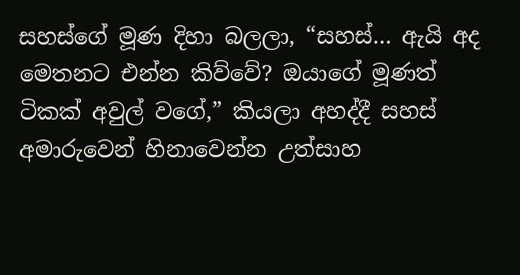සහස්ගේ මූණ දිහා බලලා, “සහස්… ඇයි අද මෙතනට එන්න කිව්වේ? ඔයාගේ මූණත් ටිකක් අවුල් වගේ,” කියලා අහද්දී සහස් අමාරුවෙන් හිනාවෙන්න උත්සාහ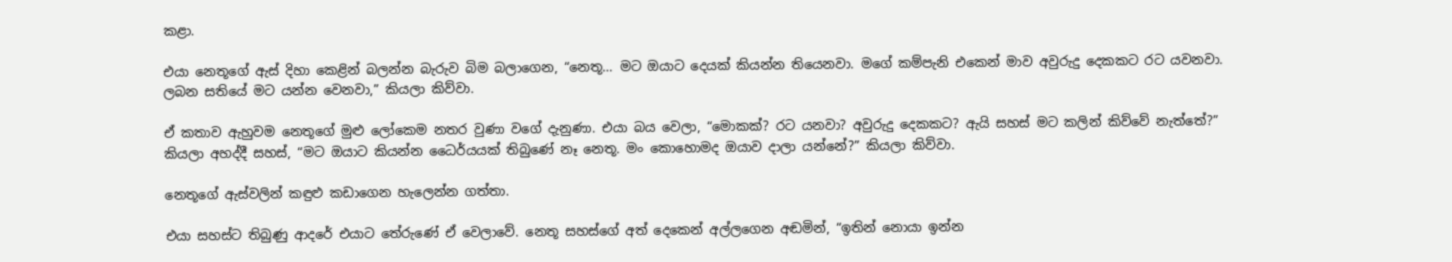කළා.

එයා නෙතූගේ ඇස් දිහා කෙළින් බලන්න බැරුව බිම බලාගෙන, “නෙතූ… මට ඔයාට දෙයක් කියන්න තියෙනවා. මගේ කම්පැනි එකෙන් මාව අවුරුදු දෙකකට රට යවනවා. ලබන සතියේ මට යන්න වෙනවා,” කියලා කිව්වා.

ඒ කතාව ඇහුවම නෙතූගේ මුළු ලෝකෙම නතර වුණා වගේ දැනුණා. එයා බය වෙලා, “මොකක්? රට යනවා? අවුරුදු දෙකකට? ඇයි සහස් මට කලින් කිව්වේ නැත්තේ?” කියලා අහද්දී සහස්, “මට ඔයාට කියන්න ධෛර්යයක් තිබුණේ නෑ නෙතූ. මං කොහොමද ඔයාව දාලා යන්නේ?” කියලා කිව්වා.

නෙතූගේ ඇස්වලින් කඳුළු කඩාගෙන හැලෙන්න ගත්තා.

එයා සහස්ට තිබුණු ආදරේ එයාට තේරුණේ ඒ වෙලාවේ. නෙතූ සහස්ගේ අත් දෙකෙන් අල්ලගෙන අඬමින්, “ඉතින් නොයා ඉන්න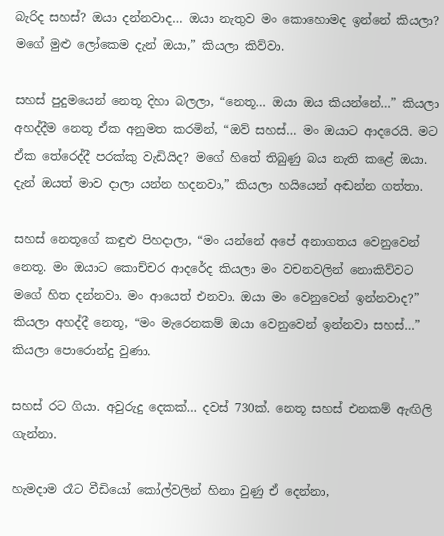බැරිද සහස්? ඔයා දන්නවාද… ඔයා නැතුව මං කොහොමද ඉන්නේ කියලා? මගේ මුළු ලෝකෙම දැන් ඔයා,” කියලා කිව්වා.

සහස් පුදුමයෙන් නෙතූ දිහා බලලා, “නෙතූ… ඔයා ඔය කියන්නේ…” කියලා අහද්දීම නෙතූ ඒක අනුමත කරමින්, “ඔව් සහස්… මං ඔයාට ආදරෙයි. මට ඒක තේරෙද්දී පරක්කු වැඩියිද? මගේ හිතේ තිබුණු බය නැති කළේ ඔයා. දැන් ඔයත් මාව දාලා යන්න හදනවා,” කියලා හයියෙන් අඬන්න ගත්තා.

සහස් නෙතූගේ කඳුළු පිහදාලා, “මං යන්නේ අපේ අනාගතය වෙනුවෙන් නෙතූ. මං ඔයාට කොච්චර ආදරේද කියලා මං වචනවලින් නොකිව්වට මගේ හිත දන්නවා. මං ආයෙත් එනවා. ඔයා මං වෙනුවෙන් ඉන්නවාද?” කියලා අහද්දී නෙතූ, “මං මැරෙනකම් ඔයා වෙනුවෙන් ඉන්නවා සහස්…” කියලා පොරොන්දු වුණා.

සහස් රට ගියා. අවුරුදු දෙකක්… දවස් 730ක්. නෙතූ සහස් එනකම් ඇඟිලි ගැන්නා.

හැමදාම රෑට වීඩියෝ කෝල්වලින් හිනා වුණු ඒ දෙන්නා,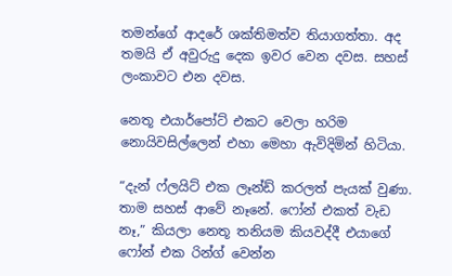තමන්ගේ ආදරේ ශක්තිමත්ව තියාගත්තා. අද තමයි ඒ අවුරුදු දෙක ඉවර වෙන දවස. සහස් ලංකාවට එන දවස.

නෙතූ එයාර්පෝට් එකට වෙලා හරිම නොයිවසිල්ලෙන් එහා මෙහා ඇවිදිමින් හිටියා.

“දැන් ෆ්ලයිට් එක ලෑන්ඩ් කරලත් පැයක් වුණා. තාම සහස් ආවේ නෑනේ. ෆෝන් එකත් වැඩ නෑ,” කියලා නෙතූ තනියම කියවද්දී එයාගේ ෆෝන් එක රින්ග් වෙන්න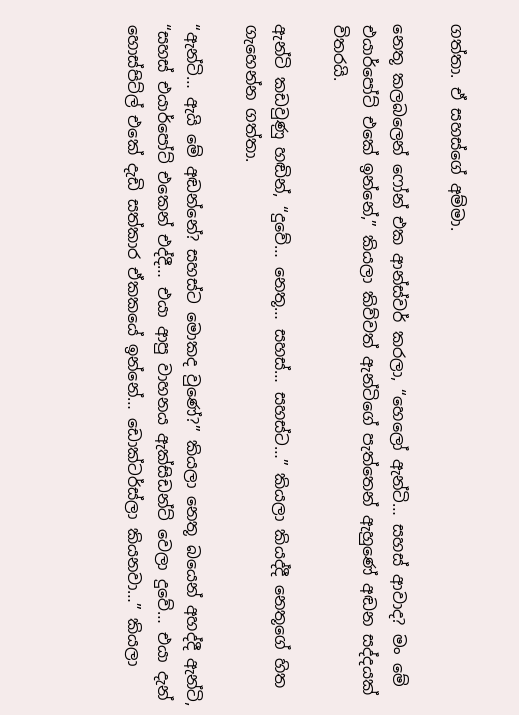ගත්තා. ඒ සහස්ගේ අම්මා.

නෙතූ කලබලෙන් ෆෝන් එක ආන්ස්වර් කරලා, “හෙලෝ ඇන්ටි… සහස් ආවාද? මං මේ එයාර්පෝට් එකේ ඉන්නේ,” කියලා කිව්වත් ඇන්ටිගේ පැත්තෙන් ඇහුණේ අඬන සද්දයක් විතරයි.

ඇන්ටි කඩවුණු හඬින්, “දුවේ… නෙතූ… සහස්… සහස්ට…” කියලා කියද්දී නෙතූගේ හිත ගැහෙන්න ගත්තා.

“ඇන්ටි… ඇයි මේ අඬන්නේ? සහස්ට මොකද වුණේ?” කියලා නෙතූ බයෙන් අහද්දී ඇන්ටි, “සහස් එයාර්පෝට් එකෙන් එද්දී… එයා ආපු වාහනය ඇක්සිඩන්ට් වෙලා දුවේ… එයා දැන් හොස්පිට්ල් එකේ දැඩි සත්කාර ඒකකයේ ඉන්නේ… ඩොක්ටර්ස්ලා කියනවා…” කියලා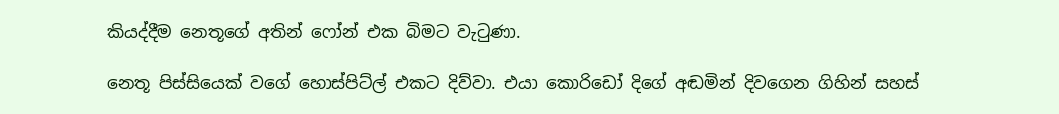කියද්දීම නෙතූගේ අතින් ෆෝන් එක බිමට වැටුණා.

නෙතූ පිස්සියෙක් වගේ හොස්පිට්ල් එකට දිව්වා. එයා කොරිඩෝ දිගේ අඬමින් දිවගෙන ගිහින් සහස්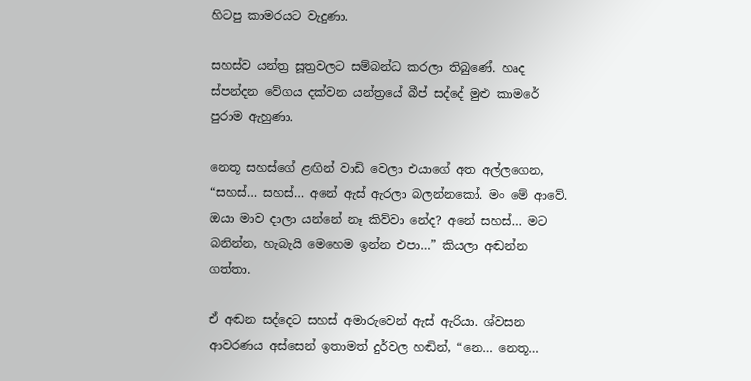හිටපු කාමරයට වැදුණා.

සහස්ව යන්ත්‍ර සූත්‍රවලට සම්බන්ධ කරලා තිබුණේ. හෘද ස්පන්දන වේගය දක්වන යන්ත්‍රයේ බීප් සද්දේ මුළු කාමරේ පුරාම ඇහුණා.

නෙතූ සහස්ගේ ළඟින් වාඩි වෙලා එයාගේ අත අල්ලගෙන, “සහස්… සහස්… අනේ ඇස් ඇරලා බලන්නකෝ. මං මේ ආවේ. ඔයා මාව දාලා යන්නේ නෑ කිව්වා නේද? අනේ සහස්… මට බනින්න, හැබැයි මෙහෙම ඉන්න එපා…” කියලා අඬන්න ගත්තා.

ඒ අඬන සද්දෙට සහස් අමාරුවෙන් ඇස් ඇරියා. ශ්වසන ආවරණය අස්සෙන් ඉතාමත් දුර්වල හඬින්, “නෙ… නෙතූ…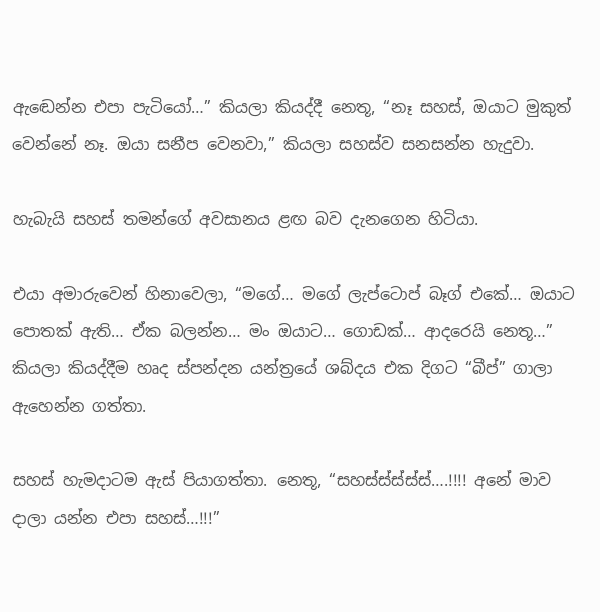ඇඬෙන්න එපා පැටියෝ…” කියලා කියද්දී නෙතූ, “නෑ සහස්, ඔයාට මුකුත් වෙන්නේ නෑ. ඔයා සනීප වෙනවා,” කියලා සහස්ව සනසන්න හැදුවා.

හැබැයි සහස් තමන්ගේ අවසානය ළඟ බව දැනගෙන හිටියා.

එයා අමාරුවෙන් හිනාවෙලා, “මගේ… මගේ ලැප්ටොප් බෑග් එකේ… ඔයාට පොතක් ඇති… ඒක බලන්න… මං ඔයාට… ගොඩක්… ආදරෙයි නෙතූ…” කියලා කියද්දීම හෘද ස්පන්දන යන්ත්‍රයේ ශබ්දය එක දිගට “බීප්” ගාලා ඇහෙන්න ගත්තා.

සහස් හැමදාටම ඇස් පියාගත්තා. නෙතූ, “සහස්ස්ස්ස්ස්….!!!! අනේ මාව දාලා යන්න එපා සහස්…!!!”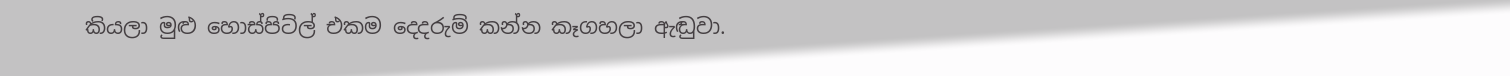කියලා මුළු හොස්පිට්ල් එකම දෙදරුම් කන්න කෑගහලා ඇඬුවා.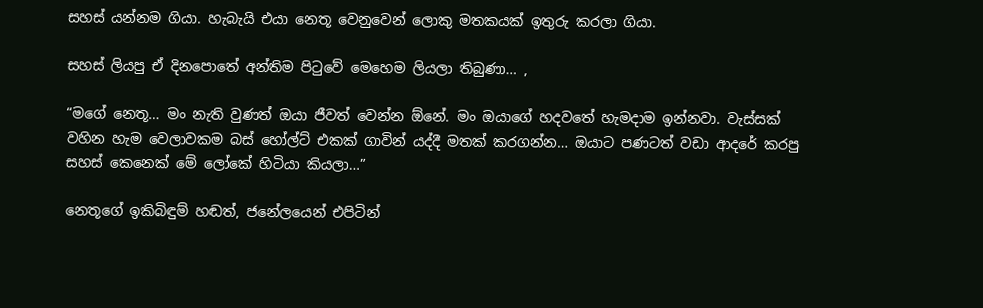සහස් යන්නම ගියා. හැබැයි එයා නෙතූ වෙනුවෙන් ලොකු මතකයක් ඉතුරු කරලා ගියා.

සහස් ලියපු ඒ දිනපොතේ අන්තිම පිටුවේ මෙහෙම ලියලා තිබුණා… ,

“මගේ නෙතූ… මං නැති වුණත් ඔයා ජීවත් වෙන්න ඕනේ. මං ඔයාගේ හදවතේ හැමදාම ඉන්නවා. වැස්සක් වහින හැම වෙලාවකම බස් හෝල්ට් එකක් ගාවින් යද්දී මතක් කරගන්න… ඔයාට පණටත් වඩා ආදරේ කරපු සහස් කෙනෙක් මේ ලෝකේ හිටියා කියලා…”

නෙතූගේ ඉකිබිඳුම් හඬත්, ජනේලයෙන් එපිටින්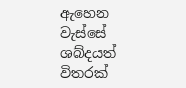ඇහෙන වැස්සේ ශබ්දයත් විතරක්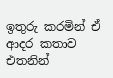ඉතුරු කරමින් ඒ ආදර කතාව එතනින්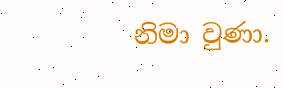නිමා වුණා.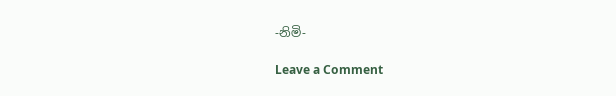-නිමි-

Leave a Comment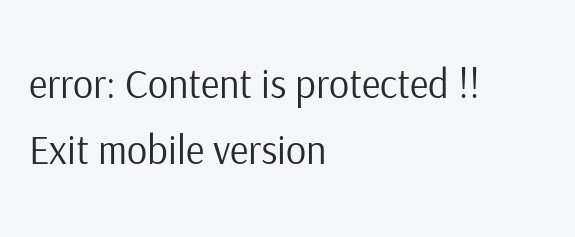error: Content is protected !!
Exit mobile version